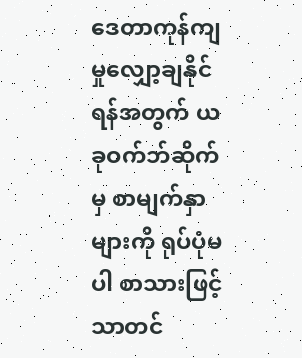ဒေတာကုန်ကျမှုလျှော့ချနိုင်ရန်အတွက် ယခုဝက်ဘ်ဆိုက်မှ စာမျက်နှာများကို ရုပ်ပုံမပါ စာသားဖြင့်သာတင်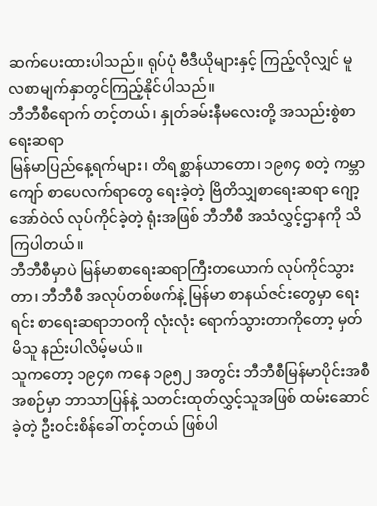ဆက်ပေးထားပါသည်။ ရုပ်ပုံ ဗီဒီယိုများနှင့် ကြည့်လိုလျှင် မူလစာမျက်နှာတွင်ကြည့်နိုင်ပါသည်။
ဘီဘီစီရောက် တင့်တယ်၊ နှုတ်ခမ်းနီမလေးတို့ အသည်းစွဲစာရေးဆရာ
မြန်မာပြည်နေ့ရက်များ၊ တိရစ္ဆာန်ယာတော၊ ၁၉၈၄ စတဲ့ ကမ္ဘာကျော် စာပေလက်ရာတွေ ရေးခဲ့တဲ့ ဗြိတိသျှစာရေးဆရာ ဂျော့အော်ဝဲလ် လုပ်ကိုင်ခဲ့တဲ့ ရုံးအဖြစ် ဘီဘီစီ အသံလွှင့်ဌာနကို သိကြပါတယ်။
ဘီဘီစီမှာပဲ မြန်မာစာရေးဆရာကြီးတယောက် လုပ်ကိုင်သွားတာ၊ ဘီဘီစီ အလုပ်တစ်ဖက်နဲ့ မြန်မာ စာနယ်ဇင်းတွေမှာ ရေးရင်း စာရေးဆရာဘဝကို လုံးလုံး ရောက်သွားတာကိုတော့ မှတ်မိသူ နည်းပါလိမ့်မယ်။
သူကတော့ ၁၉၄၈ ကနေ ၁၉၅၂ အတွင်း ဘီဘီစီမြန်မာပိုင်းအစီအစဉ်မှာ ဘာသာပြန်နဲ့ သတင်းထုတ်လွှင့်သူအဖြစ် ထမ်းဆောင်ခဲ့တဲ့ ဦးဝင်းစိန်ခေါ် တင့်တယ် ဖြစ်ပါ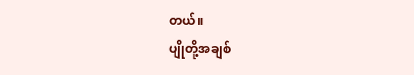တယ်။
ပျိုတို့အချစ်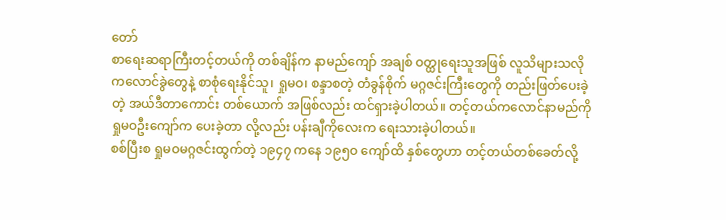တော်
စာရေးဆရာကြီးတင့်တယ်ကို တစ်ချိန်က နာမည်ကျော် အချစ် ဝတ္ထုရေးသူအဖြစ် လူသိများသလို ကလောင်ခွဲတွေနဲ့ စာစုံရေးနိုင်သူ၊ ရှုမဝ၊ စန္ဒာစတဲ့ တံခွန်စိုက် မဂ္ဂဇင်းကြီးတွေကို တည်းဖြတ်ပေးခဲ့တဲ့ အယ်ဒီတာကောင်း တစ်ယောက် အဖြစ်လည်း ထင်ရှားခဲ့ပါတယ်။ တင့်တယ်ကလောင်နာမည်ကို ရှုမဝဦးကျော်က ပေးခဲ့တာ လို့လည်း ပန်းချီကိုလေးက ရေးသားခဲ့ပါတယ်။
စစ်ပြီးစ ရှုမဝမဂ္ဂဇင်းထွက်တဲ့ ၁၉၄၇ ကနေ ၁၉၅ဝ ကျော်ထိ နှစ်တွေဟာ တင့်တယ်တစ်ခေတ်လို့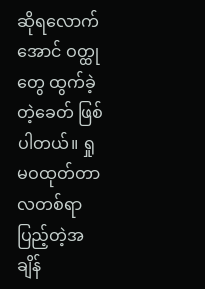ဆိုရလောက်အောင် ဝတ္ထုတွေ ထွက်ခဲ့တဲ့ခေတ် ဖြစ်ပါတယ်။ ရှုမဝထုတ်တာ လတစ်ရာ ပြည့်တဲ့အချိန်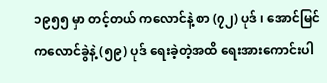၁၉၅၅ မှာ တင့်တယ် ကလောင်နဲ့ စာ (၇၂) ပုဒ် ၊ အောင်မြင် ကလောင်ခွဲနဲ့ (၅၉) ပုဒ် ရေးခဲ့တဲ့အထိ ရေးအားကောင်းပါ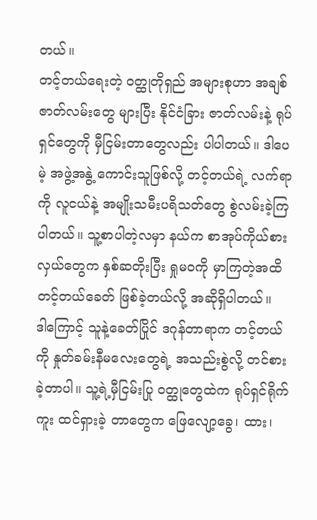တယ်။
တင့်တယ်ရေးတဲ့ ဝတ္ထုတိုရှည် အများစုဟာ အချစ်ဇာတ်လမ်းတွေ များပြီး နိုင်ငံခြား ဇာတ်လမ်းနဲ့ ရုပ်ရှင်တွေကို မှီငြမ်းတာတွေလည်း ပါပါတယ်။ ဒါပေမဲ့ အဖွဲ့အနွဲ့ ကောင်းသူဖြစ်လို့ တင့်တယ်ရဲ့ လက်ရာကို လူငယ်နဲ့ အမျိုးသမီးပရိသတ်တွေ စွဲလမ်းခဲ့ကြပါတယ်။ သူ့စာပါတဲ့လမှာ နယ်က စာအုပ်ကိုယ်စားလှယ်တွေက နှစ်ဆတိုးပြီး ရှုမဝကို မှာကြတဲ့အထိ တင့်တယ်ခေတ် ဖြစ်ခဲ့တယ်လို့ အဆိုရှိပါတယ်။
ဒါကြောင့် သူနဲ့ခေတ်ပြိုင် ဒဂုန်တာရာက တင့်တယ်ကို နှုတ်ခမ်းနီမလေးတွေရဲ့ အသည်းစွဲလို့ တင်စားခဲ့တာပါ။ သူ့ရဲ့မှီငြမ်းပြု ဝတ္ထုတွေထဲက ရုပ်ရှင်ရိုက်ကူး ထင်ရှားခဲ့ တာတွေက ဖြေလျော့ခွေ၊ ထား၊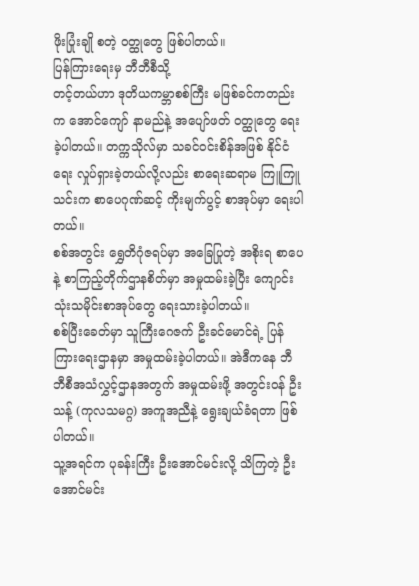ဖိုးပြုံးချို စတဲ့ ဝတ္ထုတွေ ဖြစ်ပါတယ်။
ပြန်ကြားရေးမှ ဘီဘီစီသို့
တင့်တယ်ဟာ ဒုတိယကမ္ဘာစစ်ကြီး မဖြစ်ခင်ကတည်းက အောင်ကျော် နာမည်နဲ့ အပျော်ဖတ် ဝတ္ထုတွေ ရေးခဲ့ပါတယ်။ တက္ကသိုလ်မှာ သခင်ဝင်းစိန်အဖြစ် နိုင်ငံရေး လှုပ်ရှားခဲ့တယ်လို့လည်း စာရေးဆရာမ ကြူကြူသင်းက စာပေဂုဏ်ဆင့် ကိုးမျက်ပွင့် စာအုပ်မှာ ရေးပါတယ်။
စစ်အတွင်း ရွှေတိဂုံဇရပ်မှာ အခြေပြုတဲ့ အစိုးရ စာပေနဲ့ စာကြည့်တိုက်ဌာနစိတ်မှာ အမှုထမ်းခဲ့ပြီး ကျောင်းသုံးသမိုင်းစာအုပ်တွေ ရေးသားခဲ့ပါတယ်။
စစ်ပြီးခေတ်မှာ သူကြီးဂေဇက် ဦးခင်မောင်ရဲ့ ပြန်ကြားရေးဌာနမှာ အမှုထမ်းခဲ့ပါတယ်။ အဲဒီကနေ ဘီဘီစီအသံလွှင့်ဌာနအတွက် အမှုထမ်းဖို့ အတွင်းဝန် ဦးသန့် (ကုလသမဂ္ဂ) အကူအညီနဲ့ ရွေးချယ်ခံရတာ ဖြစ်ပါတယ်။
သူ့အရင်က ပုခန်းကြီး ဦးအောင်မင်းလို့ သိကြတဲ့ ဦးအောင်မင်း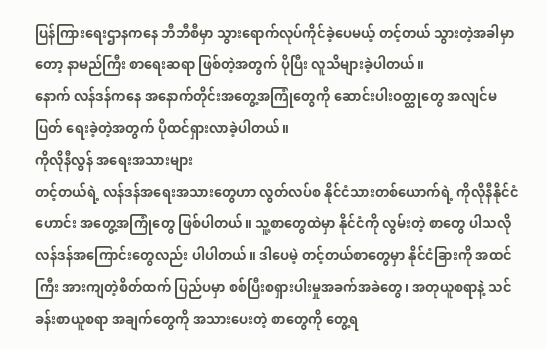ပြန်ကြားရေးဌာနကနေ ဘီဘီစီမှာ သွားရောက်လုပ်ကိုင်ခဲ့ပေမယ့် တင့်တယ် သွားတဲ့အခါမှာတော့ နာမည်ကြီး စာရေးဆရာ ဖြစ်တဲ့အတွက် ပိုပြီး လူသိများခဲ့ပါတယ်။
နောက် လန်ဒန်ကနေ အနောက်တိုင်းအတွေ့အကြုံတွေကို ဆောင်းပါးဝတ္ထုတွေ အလျင်မပြတ် ရေးခဲ့တဲ့အတွက် ပိုထင်ရှားလာခဲ့ပါတယ်။
ကိုလိုနီလွန် အရေးအသားများ
တင့်တယ်ရဲ့ လန်ဒန်အရေးအသားတွေဟာ လွတ်လပ်စ နိုင်ငံသားတစ်ယောက်ရဲ့ ကိုလိုနီနိုင်ငံဟောင်း အတွေ့အကြုံတွေ ဖြစ်ပါတယ်။ သူ့စာတွေထဲမှာ နိုင်ငံကို လွမ်းတဲ့ စာတွေ ပါသလို လန်ဒန်အကြောင်းတွေလည်း ပါပါတယ်။ ဒါပေမဲ့ တင့်တယ်စာတွေမှာ နိုင်ငံခြားကို အထင်ကြီး အားကျတဲ့စိတ်ထက် ပြည်ပမှာ စစ်ပြီးစရှားပါးမှုအခက်အခဲတွေ၊ အတုယူစရာနဲ့ သင်ခန်းစာယူစရာ အချက်တွေကို အသားပေးတဲ့ စာတွေကို တွေ့ရ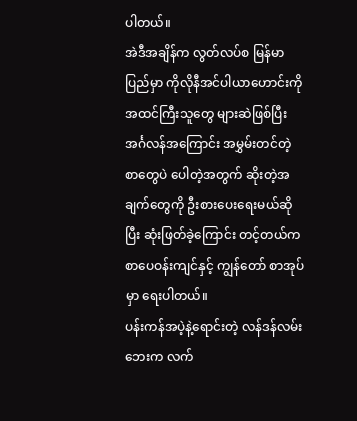ပါတယ်။
အဲဒီအချိန်က လွတ်လပ်စ မြန်မာပြည်မှာ ကိုလိုနီအင်ပါယာဟောင်းကို အထင်ကြီးသူတွေ များဆဲဖြစ်ပြီး အင်္ဂလန်အကြောင်း အမွှမ်းတင်တဲ့စာတွေပဲ ပေါတဲ့အတွက် ဆိုးတဲ့အချက်တွေကို ဦးစားပေးရေးမယ်ဆိုပြီး ဆုံးဖြတ်ခဲ့ကြောင်း တင့်တယ်က စာပေဝန်းကျင်နှင့် ကျွန်တော် စာအုပ်မှာ ရေးပါတယ်။
ပန်းကန်အပဲ့နဲ့ရောင်းတဲ့ လန်ဒန်လမ်းဘေးက လက်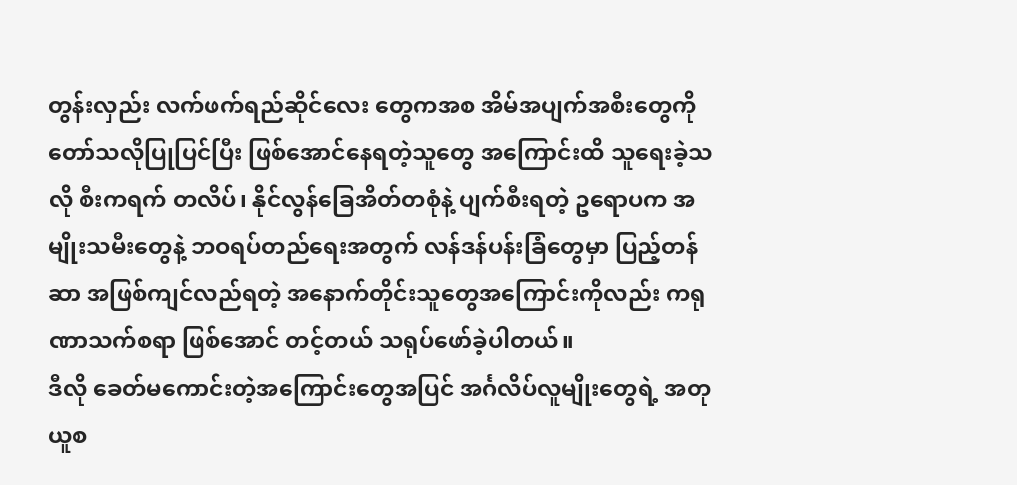တွန်းလှည်း လက်ဖက်ရည်ဆိုင်လေး တွေကအစ အိမ်အပျက်အစီးတွေကို တော်သလိုပြုပြင်ပြီး ဖြစ်အောင်နေရတဲ့သူတွေ အကြောင်းထိ သူရေးခဲ့သလို စီးကရက် တလိပ်၊ နိုင်လွန်ခြေအိတ်တစုံနဲ့ ပျက်စီးရတဲ့ ဥရောပက အမျိုးသမီးတွေနဲ့ ဘဝရပ်တည်ရေးအတွက် လန်ဒန်ပန်းခြံတွေမှာ ပြည့်တန်ဆာ အဖြစ်ကျင်လည်ရတဲ့ အနောက်တိုင်းသူတွေအကြောင်းကိုလည်း ကရုဏာသက်စရာ ဖြစ်အောင် တင့်တယ် သရုပ်ဖော်ခဲ့ပါတယ်။
ဒီလို ခေတ်မကောင်းတဲ့အကြောင်းတွေအပြင် အင်္ဂလိပ်လူမျိုးတွေရဲ့ အတုယူစ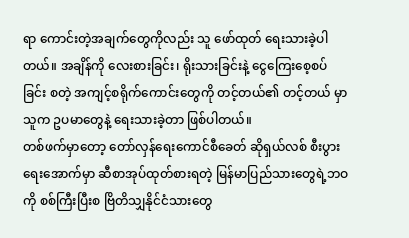ရာ ကောင်းတဲ့အချက်တွေကိုလည်း သူ ဖော်ထုတ် ရေးသားခဲ့ပါတယ်။ အချိန်ကို လေးစားခြင်း၊ ရိုးသားခြင်းနဲ့ ငွေကြေးစေ့စပ်ခြင်း စတဲ့ အကျင့်စရိုက်ကောင်းတွေကို တင့်တယ်၏ တင့်တယ် မှာ သူက ဥပမာတွေနဲ့ ရေးသားခဲ့တာ ဖြစ်ပါတယ်။
တစ်ဖက်မှာတော့ တော်လှန်ရေးကောင်စီခေတ် ဆိုရှယ်လစ် စီးပွားရေးအောက်မှာ ဆီစာအုပ်ထုတ်စားရတဲ့ မြန်မာပြည်သားတွေရဲ့ဘဝကို စစ်ကြီးပြီးစ ဗြိတိသျှနိုင်ငံသားတွေ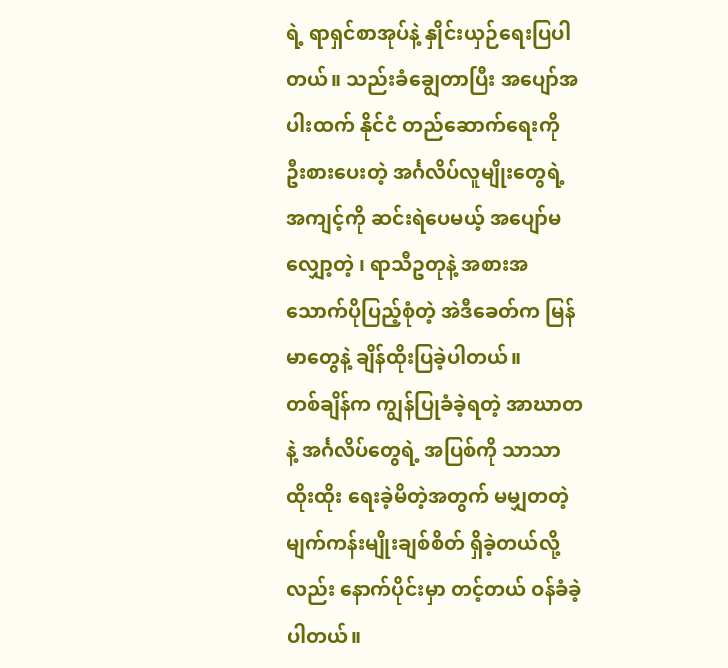ရဲ့ ရာရှင်စာအုပ်နဲ့ နှိုင်းယှဉ်ရေးပြပါတယ်။ သည်းခံချွေတာပြီး အပျော်အပါးထက် နိုင်ငံ တည်ဆောက်ရေးကို ဦးစားပေးတဲ့ အင်္ဂလိပ်လူမျိုးတွေရဲ့ အကျင့်ကို ဆင်းရဲပေမယ့် အပျော်မလျှော့တဲ့ ၊ ရာသီဥတုနဲ့ အစားအသောက်ပိုပြည့်စုံတဲ့ အဲဒီခေတ်က မြန်မာတွေနဲ့ ချိန်ထိုးပြခဲ့ပါတယ်။
တစ်ချိန်က ကျွန်ပြုခံခဲ့ရတဲ့ အာဃာတနဲ့ အင်္ဂလိပ်တွေရဲ့ အပြစ်ကို သာသာထိုးထိုး ရေးခဲ့မိတဲ့အတွက် မမျှတတဲ့ မျက်ကန်းမျိုးချစ်စိတ် ရှိခဲ့တယ်လို့လည်း နောက်ပိုင်းမှာ တင့်တယ် ဝန်ခံခဲ့ပါတယ်။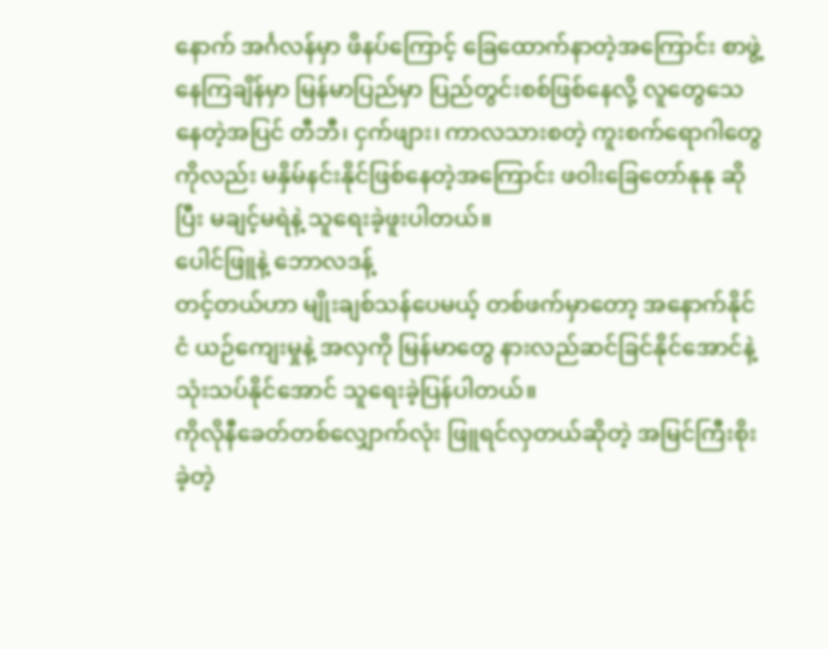နောက် အင်္ဂလန်မှာ ဖိနပ်ကြောင့် ခြေထောက်နာတဲ့အကြောင်း စာဖွဲ့နေကြချိန်မှာ မြန်မာပြည်မှာ ပြည်တွင်းစစ်ဖြစ်နေလို့ လူတွေသေနေတဲ့အပြင် တီဘီ၊ ငှက်ဖျား၊ ကာလသားစတဲ့ ကူးစက်ရောဂါတွေကိုလည်း မနှိမ်နင်းနိုင်ဖြစ်နေတဲ့အကြောင်း ဖဝါးခြေတော်နုနု ဆိုပြီး မချင့်မရဲနဲ့ သူရေးခဲ့ဖူးပါတယ်။
ပေါင်ဖြူနဲ့ ဘောလဒန့်
တင့်တယ်ဟာ မျိုးချစ်သန်ပေမယ့် တစ်ဖက်မှာတော့ အနောက်နိုင်ငံ ယဉ်ကျေးမှုနဲ့ အလှကို မြန်မာတွေ နားလည်ဆင်ခြင်နိုင်အောင်နဲ့ သုံးသပ်နိုင်အောင် သူရေးခဲ့ပြန်ပါတယ်။
ကိုလိုနီခေတ်တစ်လျှောက်လုံး ဖြူရင်လှတယ်ဆိုတဲ့ အမြင်ကြီးစိုးခဲ့တဲ့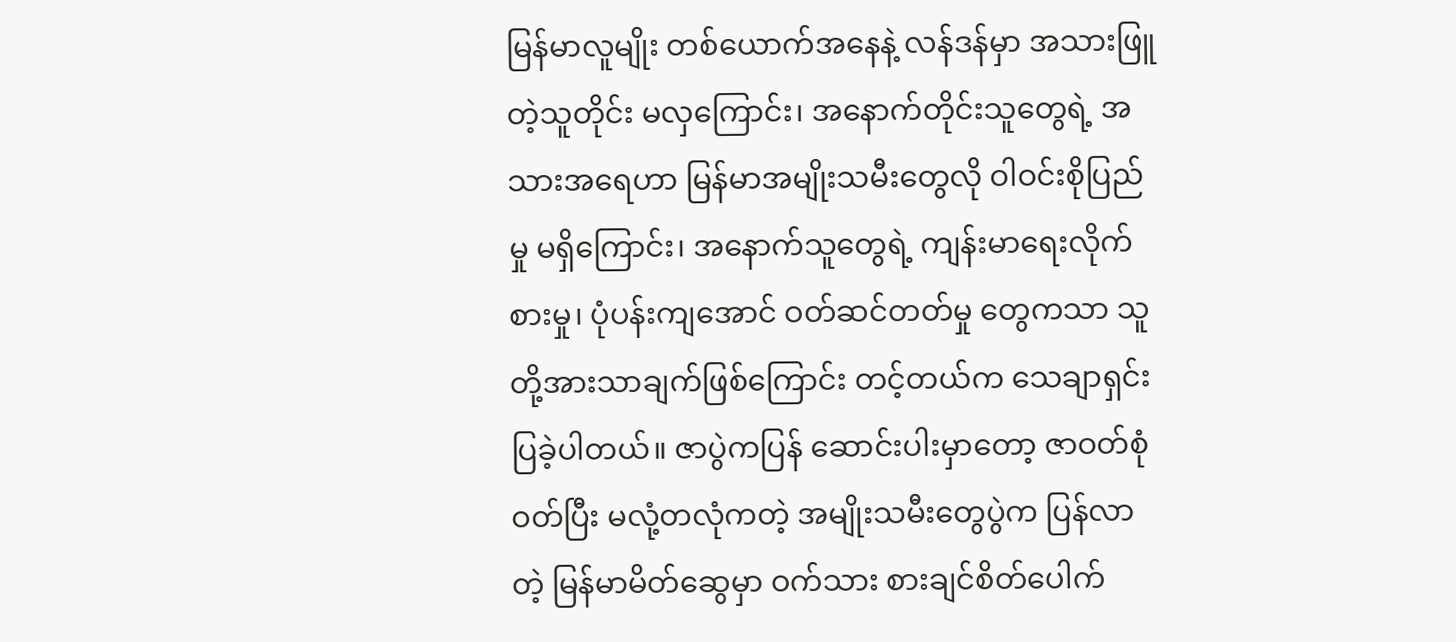မြန်မာလူမျိုး တစ်ယောက်အနေနဲ့ လန်ဒန်မှာ အသားဖြူတဲ့သူတိုင်း မလှကြောင်း၊ အနောက်တိုင်းသူတွေရဲ့ အသားအရေဟာ မြန်မာအမျိုးသမီးတွေလို ဝါဝင်းစိုပြည်မှု မရှိကြောင်း၊ အနောက်သူတွေရဲ့ ကျန်းမာရေးလိုက်စားမှု၊ ပုံပန်းကျအောင် ဝတ်ဆင်တတ်မှု တွေကသာ သူတို့အားသာချက်ဖြစ်ကြောင်း တင့်တယ်က သေချာရှင်းပြခဲ့ပါတယ်။ ဇာပွဲကပြန် ဆောင်းပါးမှာတော့ ဇာဝတ်စုံဝတ်ပြီး မလုံ့တလုံကတဲ့ အမျိုးသမီးတွေပွဲက ပြန်လာတဲ့ မြန်မာမိတ်ဆွေမှာ ဝက်သား စားချင်စိတ်ပေါက်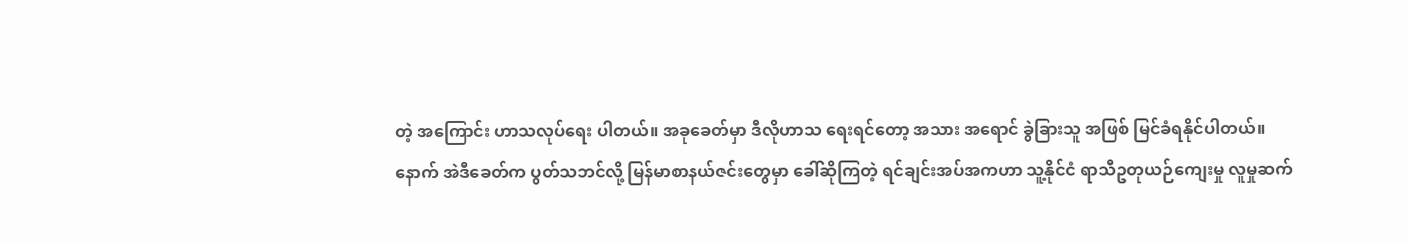တဲ့ အကြောင်း ဟာသလုပ်ရေး ပါတယ်။ အခုခေတ်မှာ ဒီလိုဟာသ ရေးရင်တော့ အသား အရောင် ခွဲခြားသူ အဖြစ် မြင်ခံရနိုင်ပါတယ်။
နောက် အဲဒီခေတ်က ပွတ်သဘင်လို့ မြန်မာစာနယ်ဇင်းတွေမှာ ခေါ်ဆိုကြတဲ့ ရင်ချင်းအပ်အကဟာ သူ့နိုင်ငံ ရာသီဥတုယဉ်ကျေးမှု လူမှုဆက်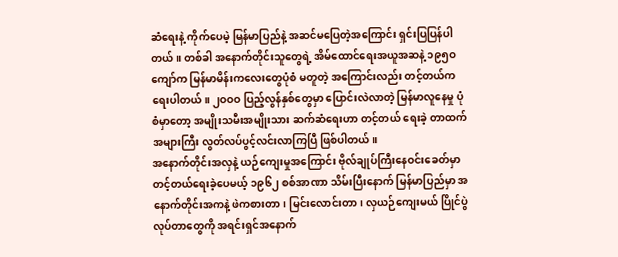ဆံရေးနဲ့ ကိုက်ပေမဲ့ မြန်မာပြည်နဲ့ အဆင်မပြေတဲ့အကြောင်း ရှင်းပြပြန်ပါတယ်။ တစ်ခါ အနောက်တိုင်းသူတွေရဲ့ အိမ်ထောင်ရေးအယူအဆနဲ့ ၁၉၅ဝ ကျော်က မြန်မာမိန်းကလေးတွေပုံစံ မတူတဲ့ အကြောင်းလည်း တင့်တယ်က ရေးပါတယ်။ ၂ဝဝဝ ပြည့်လွန်နှစ်တွေမှာ ပြောင်းလဲလာတဲ့ မြန်မာလူနေမှု ပုံစံမှာတော့ အမျိုးသမီးအမျိုးသား ဆက်ဆံရေးဟာ တင့်တယ် ရေးခဲ့ တာထက် အများကြီး လွတ်လပ်ပွင့်လင်းလာကြပြီ ဖြစ်ပါတယ်။
အနောက်တိုင်းအလှနဲ့ ယဉ်ကျေးမှုအကြောင်း ဗိုလ်ချုပ်ကြီးနေဝင်းခေတ်မှာ တင့်တယ်ရေးခဲ့ပေမယ့် ၁၉၆၂ စစ်အာဏာ သိမ်းပြီးနောက် မြန်မာပြည်မှာ အနောက်တိုင်းအကနဲ့ ဖဲကစားတာ၊ မြင်းလောင်းတာ၊ လှယဉ်ကျေးမယ် ပြိုင်ပွဲ လုပ်တာတွေကို အရင်းရှင်အနောက်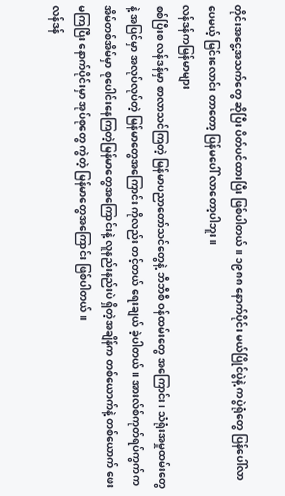တိုင်းအငွေ့အသက်တွေ ဆိုပြီး ပိတ်ပင်ထားပြီး ဖြစ်ပါတယ်။ ၁၉၈၈ နောက်ပိုင်း မယ်ပြိုင်ပွဲနဲ့ ကပွဲရုံတွေ ပြန်ပေါ်လာပေမယ့် မြင်းလောင်း တာတော့ ပြန်မပေါ် လာတော့ပါဘူး။
လန်ဒန်ကမြန်မာများ
စစ်ပြီးစ လန်ဒန်မှာ စာလာသင်ကြတဲ့ မြန်မာပညာတော်သင်တွေနဲ့ ဘီဘီစီ ဝန်ထမ်းတွေ အကြောင်း၊ သံရုံးအမှုထမ်းတွေနဲ့ အပြင်မှာ အလုပ်လုပ်တဲ့ မြန်မာတွေအကြောင်း ကိုလည်း တင့်တယ် ရေးချယ် ခဲ့ပါတယ်။ အားလ်စ်ကုတ်ရပ်ကွက်က အိမ်တစ်အိမ်မှာ စုပေါင်းနေကြတဲ့မြန်မာတွေအကြောင်းနဲ့ လူနည်းနည်းပဲ ရှိတဲ့အချိန်က တစ်ယောက်နဲ့ တစ်ယောက် ဖေးမကြပြီး နောက်ပိုင်းမှာ အုပ်စုတွေ ကွဲတဲ့ မြန်မာတွေအကြောင်း ဖြစ်ပါတယ်။
လန်ဒန်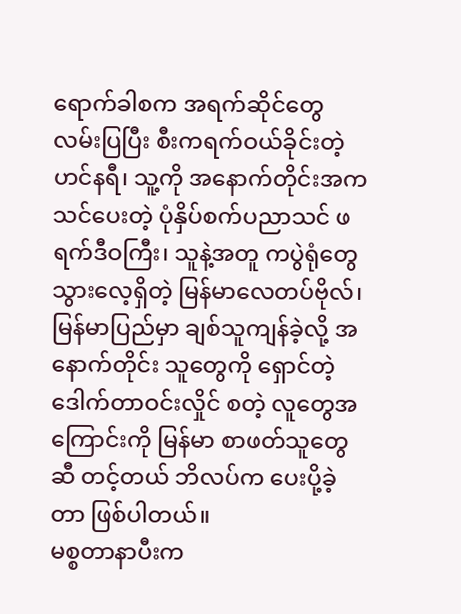ရောက်ခါစက အရက်ဆိုင်တွေ လမ်းပြပြီး စီးကရက်ဝယ်ခိုင်းတဲ့ ဟင်နရီ၊ သူ့ကို အနောက်တိုင်းအက သင်ပေးတဲ့ ပုံနှိပ်စက်ပညာသင် ဖရက်ဒီဝကြီး၊ သူနဲ့အတူ ကပွဲရုံတွေ သွားလေ့ရှိတဲ့ မြန်မာလေတပ်ဗိုလ်၊ မြန်မာပြည်မှာ ချစ်သူကျန်ခဲ့လို့ အနောက်တိုင်း သူတွေကို ရှောင်တဲ့ ဒေါက်တာဝင်းလှိုင် စတဲ့ လူတွေအကြောင်းကို မြန်မာ စာဖတ်သူတွေဆီ တင့်တယ် ဘိလပ်က ပေးပို့ခဲ့တာ ဖြစ်ပါတယ်။
မစ္စတာနာပီးက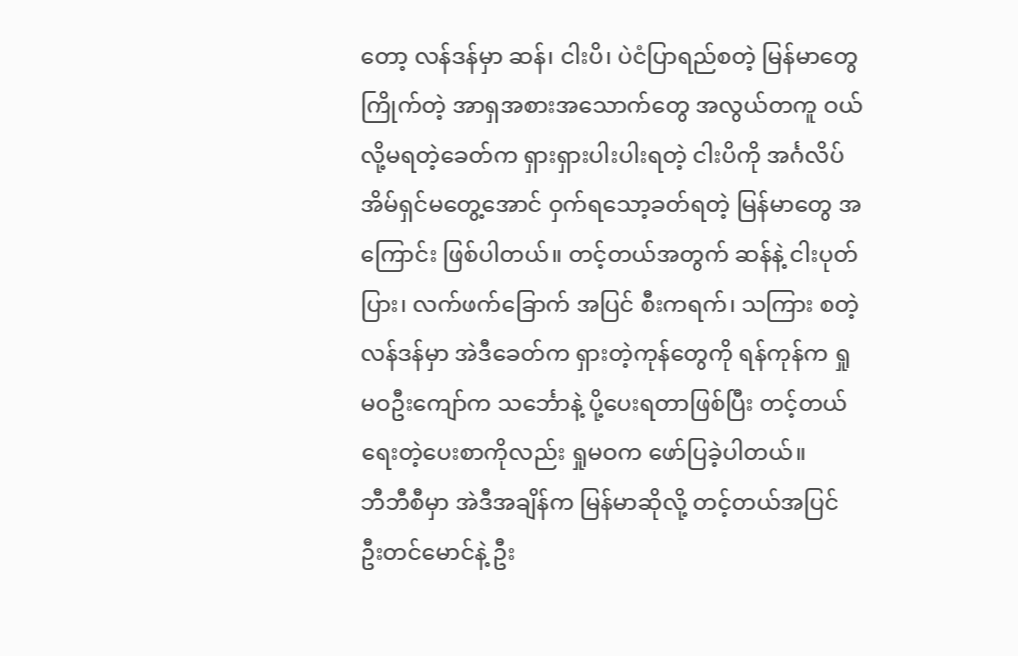တော့ လန်ဒန်မှာ ဆန်၊ ငါးပိ၊ ပဲငံပြာရည်စတဲ့ မြန်မာတွေ ကြိုက်တဲ့ အာရှအစားအသောက်တွေ အလွယ်တကူ ဝယ်လို့မရတဲ့ခေတ်က ရှားရှားပါးပါးရတဲ့ ငါးပိကို အင်္ဂလိပ်အိမ်ရှင်မတွေ့အောင် ဝှက်ရသော့ခတ်ရတဲ့ မြန်မာတွေ အကြောင်း ဖြစ်ပါတယ်။ တင့်တယ်အတွက် ဆန်နဲ့ ငါးပုတ်ပြား၊ လက်ဖက်ခြောက် အပြင် စီးကရက်၊ သကြား စတဲ့ လန်ဒန်မှာ အဲဒီခေတ်က ရှားတဲ့ကုန်တွေကို ရန်ကုန်က ရှုမဝဦးကျော်က သင်္ဘောနဲ့ ပို့ပေးရတာဖြစ်ပြီး တင့်တယ် ရေးတဲ့ပေးစာကိုလည်း ရှုမဝက ဖော်ပြခဲ့ပါတယ်။
ဘီဘီစီမှာ အဲဒီအချိန်က မြန်မာဆိုလို့ တင့်တယ်အပြင် ဦးတင်မောင်နဲ့ ဦး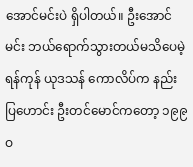အောင်မင်းပဲ ရှိပါတယ်။ ဦးအောင်မင်း ဘယ်ရောက်သွားတယ်မသိပေမဲ့ ရန်ကုန် ယုဒသန် ကောလိပ်က နည်းပြဟောင်း ဦးတင်မောင်ကတော့ ၁၉၉ဝ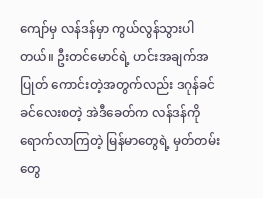ကျော်မှ လန်ဒန်မှာ ကွယ်လွန်သွားပါတယ်။ ဦးတင်မောင်ရဲ့ ဟင်းအချက်အပြုတ် ကောင်းတဲ့အတွက်လည်း ဒဂုန်ခင်ခင်လေးစတဲ့ အဲဒီခေတ်က လန်ဒန်ကို ရောက်လာကြတဲ့ မြန်မာတွေရဲ့ မှတ်တမ်းတွေ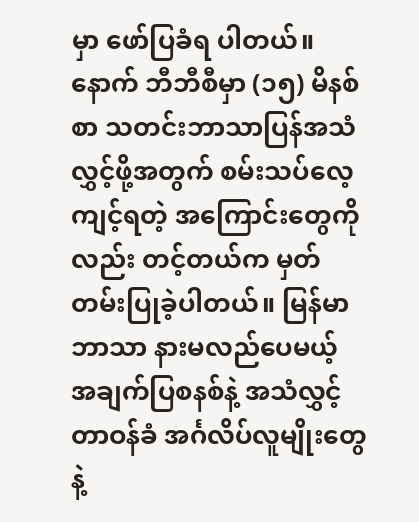မှာ ဖော်ပြခံရ ပါတယ်။
နောက် ဘီဘီစီမှာ (၁၅) မိနစ်စာ သတင်းဘာသာပြန်အသံလွှင့်ဖို့အတွက် စမ်းသပ်လေ့ကျင့်ရတဲ့ အကြောင်းတွေကိုလည်း တင့်တယ်က မှတ်တမ်းပြုခဲ့ပါတယ်။ မြန်မာဘာသာ နားမလည်ပေမယ့် အချက်ပြစနစ်နဲ့ အသံလွှင့် တာဝန်ခံ အင်္ဂလိပ်လူမျိုးတွေနဲ့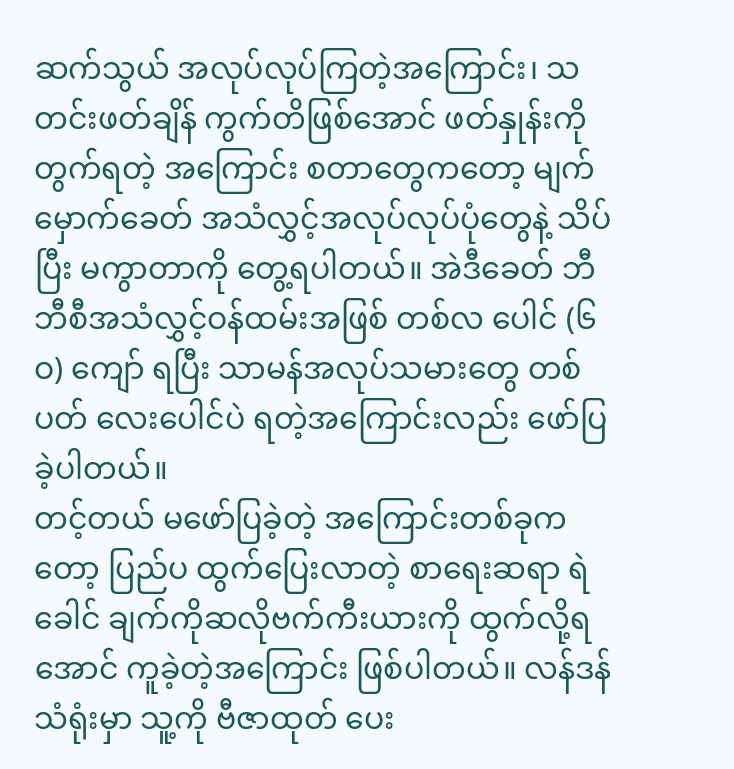ဆက်သွယ် အလုပ်လုပ်ကြတဲ့အကြောင်း၊ သတင်းဖတ်ချိန် ကွက်တိဖြစ်အောင် ဖတ်နှုန်းကို တွက်ရတဲ့ အကြောင်း စတာတွေကတော့ မျက်မှောက်ခေတ် အသံလွှင့်အလုပ်လုပ်ပုံတွေနဲ့ သိပ်ပြီး မကွာတာကို တွေ့ရပါတယ်။ အဲဒီခေတ် ဘီဘီစီအသံလွှင့်ဝန်ထမ်းအဖြစ် တစ်လ ပေါင် (၆ဝ) ကျော် ရပြီး သာမန်အလုပ်သမားတွေ တစ်ပတ် လေးပေါင်ပဲ ရတဲ့အကြောင်းလည်း ဖော်ပြခဲ့ပါတယ်။
တင့်တယ် မဖော်ပြခဲ့တဲ့ အကြောင်းတစ်ခုကတော့ ပြည်ပ ထွက်ပြေးလာတဲ့ စာရေးဆရာ ရဲခေါင် ချက်ကိုဆလိုဗက်ကီးယားကို ထွက်လို့ရအောင် ကူခဲ့တဲ့အကြောင်း ဖြစ်ပါတယ်။ လန်ဒန်သံရုံးမှာ သူ့ကို ဗီဇာထုတ် ပေး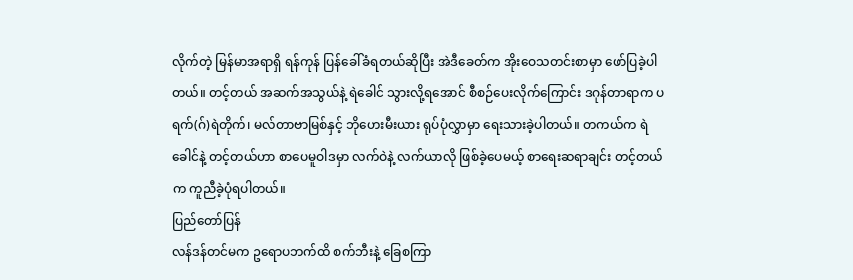လိုက်တဲ့ မြန်မာအရာရှိ ရန်ကုန် ပြန်ခေါ်ခံရတယ်ဆိုပြီး အဲဒီခေတ်က အိုးဝေသတင်းစာမှာ ဖော်ပြခဲ့ပါတယ်။ တင့်တယ် အဆက်အသွယ်နဲ့ ရဲခေါင် သွားလို့ရအောင် စီစဉ်ပေးလိုက်ကြောင်း ဒဂုန်တာရာက ပရက်(ဂ်)ရဲတိုက်၊ မလ်တာဗာမြစ်နှင့် ဘိုဟေးမီးယား ရုပ်ပုံလွှာမှာ ရေးသားခဲ့ပါတယ်။ တကယ်က ရဲခေါင်နဲ့ တင့်တယ်ဟာ စာပေမူဝါဒမှာ လက်ဝဲနဲ့ လက်ယာလို ဖြစ်ခဲ့ပေမယ့် စာရေးဆရာချင်း တင့်တယ်က ကူညီခဲ့ပုံရပါတယ်။
ပြည်တော်ပြန်
လန်ဒန်တင်မက ဥရောပဘက်ထိ စက်ဘီးနဲ့ ခြေစကြာ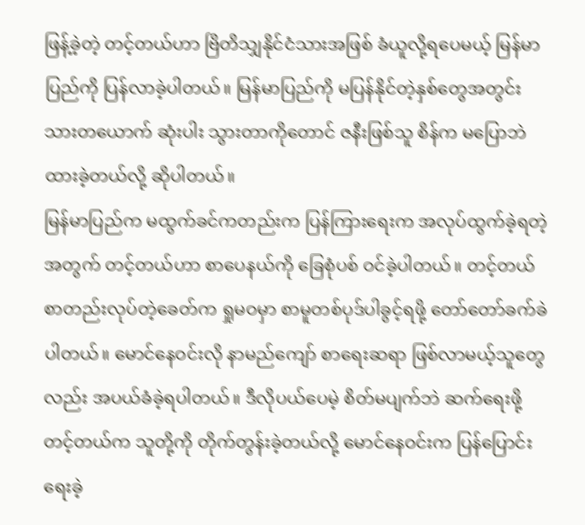ဖြန့်ခဲ့တဲ့ တင့်တယ်ဟာ ဗြိတိသျှနိုင်ငံသားအဖြစ် ခံယူလို့ရပေမယ့် မြန်မာပြည်ကို ပြန်လာခဲ့ပါတယ်။ မြန်မာပြည်ကို မပြန်နိုင်တဲ့နှစ်တွေအတွင်း သားတယောက် ဆုံးပါး သွားတာကိုတောင် ဇနီးဖြစ်သူ စိန်က မပြောဘဲ ထားခဲ့တယ်လို့ ဆိုပါတယ်။
မြန်မာပြည်က မထွက်ခင်ကတည်းက ပြန်ကြားရေးက အလုပ်ထွက်ခဲ့ရတဲ့အတွက် တင့်တယ်ဟာ စာပေနယ်ကို ခြေစုံပစ် ဝင်ခဲ့ပါတယ်။ တင့်တယ် စာတည်းလုပ်တဲ့ခေတ်က ရှုမဝမှာ စာမူတစ်ပုဒ်ပါခွင့်ရဖို့ တော်တော်ခက်ခဲ ပါတယ်။ မောင်နေဝင်းလို နာမည်ကျော် စာရေးဆရာ ဖြစ်လာမယ့်သူတွေလည်း အပယ်ခံခဲ့ရပါတယ်။ ဒီလိုပယ်ပေမဲ့ စိတ်မပျက်ဘဲ ဆက်ရေးဖို့ တင့်တယ်က သူတို့ကို တိုက်တွန်းခဲ့တယ်လို့ မောင်နေဝင်းက ပြန်ပြောင်း ရေးခဲ့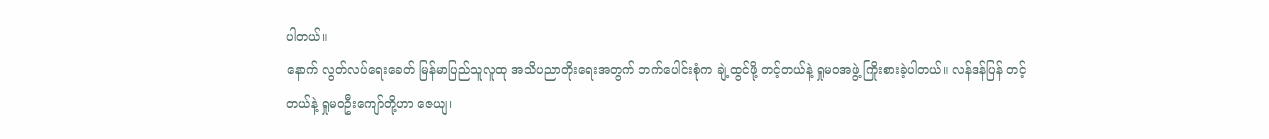ပါတယ်။
နောက် လွတ်လပ်ရေးခေတ် မြန်မာပြည်သူလူထု အသိပညာတိုးရေးအတွက် ဘက်ပေါင်းစုံက ချဲ့ထွင်ဖို့ တင့်တယ်နဲ့ ရှုမဝအဖွဲ့ ကြိုးစားခဲ့ပါတယ်။ လန်ဒန်ပြန် တင့်တယ်နဲ့ ရှုမဝဦးကျော်တို့ဟာ ဇေယျ၊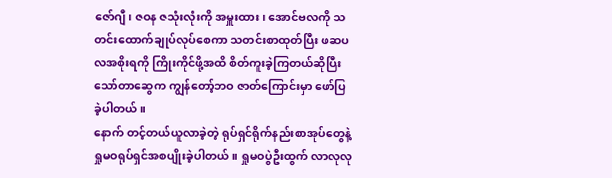ဇော်ဂျီ၊ ဇဝန ဇသုံးလုံးကို အမှူးထား၊ အောင်ဗလကို သတင်းထောက်ချုပ်လုပ်စေကာ သတင်းစာထုတ်ပြီး ဖဆပလအစိုးရကို ကြိုးကိုင်ဖို့အထိ စိတ်ကူးခဲ့ကြတယ်ဆိုပြီး သော်တာဆွေက ကျွန်တော့်ဘဝ ဇာတ်ကြောင်းမှာ ဖော်ပြ ခဲ့ပါတယ်။
နောက် တင့်တယ်ယူလာခဲ့တဲ့ ရုပ်ရှင်ရိုက်နည်းစာအုပ်တွေနဲ့ ရှုမဝရုပ်ရှင်အစပျိုးခဲ့ပါတယ်။ ရှုမဝပွဲဦးထွက် လာလုလု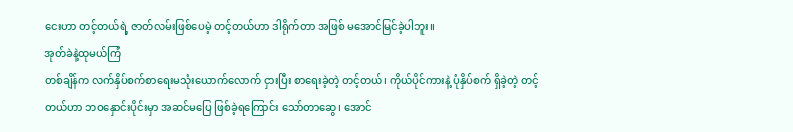ငေးဟာ တင့်တယ်ရဲ့ ဇာတ်လမ်းဖြစ်ပေမဲ့ တင့်တယ်ဟာ ဒါရိုက်တာ အဖြစ် မအောင်မြင်ခဲ့ပါဘူး။
အုတ်ခဲနဲ့ထုမယ်ကြံ
တစ်ချိန်က လက်နှိပ်စက်စာရေးမသုံးယောက်လောက် ငှားပြီး စာရေးခဲ့တဲ့ တင့်တယ်၊ ကိုယ်ပိုင်ကားနဲ့ ပုံနှိပ်စက် ရှိခဲ့တဲ့ တင့်တယ်ဟာ ဘဝနှောင်းပိုင်းမှာ အဆင်မပြေ ဖြစ်ခဲ့ရကြောင်း သော်တာဆွေ၊ အောင်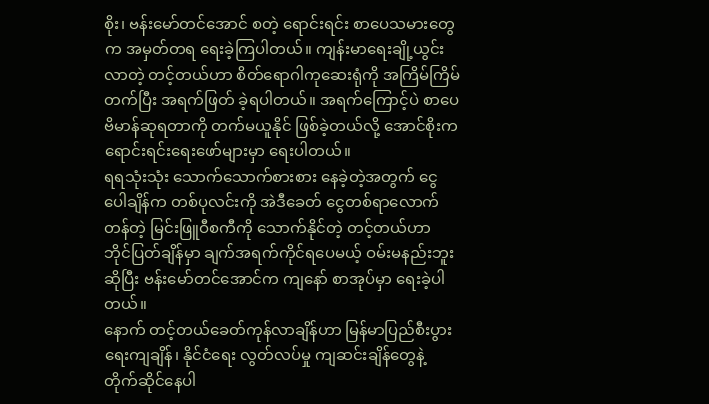စိုး၊ ဗန်းမော်တင်အောင် စတဲ့ ရောင်းရင်း စာပေသမားတွေက အမှတ်တရ ရေးခဲ့ကြပါတယ်။ ကျန်းမာရေးချို့ယွင်းလာတဲ့ တင့်တယ်ဟာ စိတ်ရောဂါကုဆေးရုံကို အကြိမ်ကြိမ် တက်ပြီး အရက်ဖြတ် ခဲ့ရပါတယ်။ အရက်ကြောင့်ပဲ စာပေဗိမာန်ဆုရတာကို တက်မယူနိုင် ဖြစ်ခဲ့တယ်လို့ အောင်စိုးက ရောင်းရင်းရေးဖော်များမှာ ရေးပါတယ်။
ရရသုံးသုံး သောက်သောက်စားစား နေခဲ့တဲ့အတွက် ငွေပေါချိန်က တစ်ပုလင်းကို အဲဒီခေတ် ငွေတစ်ရာလောက်တန်တဲ့ မြင်းဖြူဝီစကီကို သောက်နိုင်တဲ့ တင့်တယ်ဟာ ဘိုင်ပြတ်ချိန်မှာ ချက်အရက်ကိုင်ရပေမယ့် ဝမ်းမနည်းဘူးဆိုပြီး ဗန်းမော်တင်အောင်က ကျနော် စာအုပ်မှာ ရေးခဲ့ပါတယ်။
နောက် တင့်တယ်ခေတ်ကုန်လာချိန်ဟာ မြန်မာပြည်စီးပွားရေးကျချိန်၊ နိုင်ငံရေး လွတ်လပ်မှု ကျဆင်းချိန်တွေနဲ့ တိုက်ဆိုင်နေပါ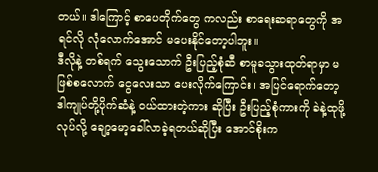တယ်။ ဒါကြောင့် စာပေတိုက်တွေ ကလည်း စာရေးဆရာတွေကို အရင်လို လုံလောက်အောင် မပေးနိုင်တော့ပါဘူး။
ဒီလိုနဲ့ တစ်ရက် သွေးသောက် ဦးပြည့်စုံဆီ စာမူခသွားထုတ်ရာမှာ မဖြစ်စလောက် ငွေလေးသာ ပေးလိုက်ကြောင်း၊ အပြင်ရောက်တော့ ဒါကျုပ်တို့ပိုက်ဆံနဲ့ ဝယ်ထားတဲ့ကား ဆိုပြီး ဦးပြည့်စုံကားကို ခဲနဲ့ထုဖို့ လုပ်လို့ ချော့မော့ခေါ်လာခဲ့ရတယ်ဆိုပြီး အောင်စိုးက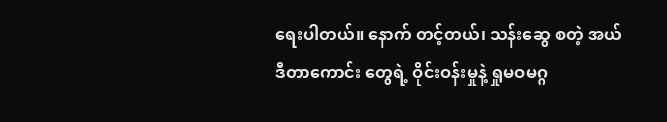ရေးပါတယ်။ နောက် တင့်တယ်၊ သန်းဆွေ စတဲ့ အယ်ဒီတာကောင်း တွေရဲ့ ဝိုင်းဝန်းမှုနဲ့ ရှုမဝမဂ္ဂ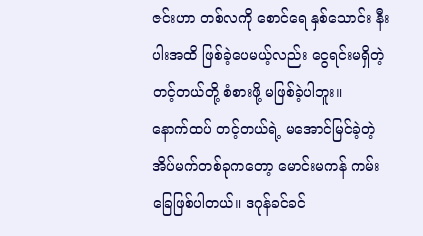ဇင်းဟာ တစ်လကို စောင်ရေ နှစ်သောင်း နီးပါးအထိ ဖြစ်ခဲ့ပေမယ့်လည်း ငွေရင်းမရှိတဲ့ တင့်တယ်တို့ စံစားဖို့ မဖြစ်ခဲ့ပါဘူး။
နောက်ထပ် တင့်တယ်ရဲ့ မအောင်မြင်ခဲ့တဲ့ အိပ်မက်တစ်ခုကတော့ မောင်းမကန် ကမ်းခြေဖြစ်ပါတယ်။ ဒဂုန်ခင်ခင်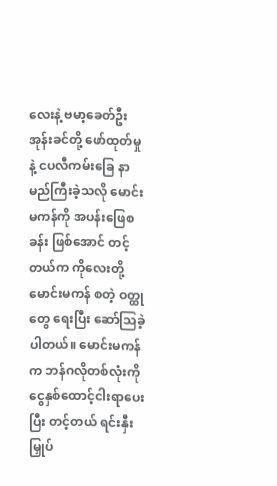လေးနဲ့ ဗမာ့ခေတ်ဦးအုန်းခင်တို့ ဖော်ထုတ်မှုနဲ့ ငပလီကမ်းခြေ နာမည်ကြီးခဲ့သလို မောင်းမကန်ကို အပန်းဖြေစခန်း ဖြစ်အောင် တင့်တယ်က ကိုလေးတို့မောင်းမကန် စတဲ့ ဝတ္ထုတွေ ရေးပြီး ဆော်သြခဲ့ပါတယ်။ မောင်းမကန်က ဘန်ဂလိုတစ်လုံးကို ငွေနှစ်ထောင့်ငါးရာပေးပြီး တင့်တယ် ရင်းနှီးမြှုပ်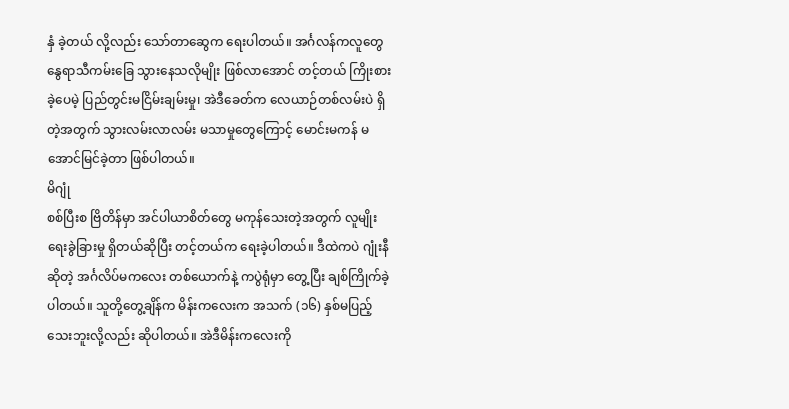နှံ ခဲ့တယ် လို့လည်း သော်တာဆွေက ရေးပါတယ်။ အင်္ဂလန်ကလူတွေ နွေရာသီကမ်းခြေ သွားနေသလိုမျိုး ဖြစ်လာအောင် တင့်တယ် ကြိုးစားခဲ့ပေမဲ့ ပြည်တွင်းမငြိမ်းချမ်းမှု၊ အဲဒီခေတ်က လေယာဉ်တစ်လမ်းပဲ ရှိတဲ့အတွက် သွားလမ်းလာလမ်း မသာမှုတွေကြောင့် မောင်းမကန် မအောင်မြင်ခဲ့တာ ဖြစ်ပါတယ်။
မိဂျုံ
စစ်ပြီးစ ဗြိတိန်မှာ အင်ပါယာစိတ်တွေ မကုန်သေးတဲ့အတွက် လူမျိုးရေးခွဲခြားမှု ရှိတယ်ဆိုပြီး တင့်တယ်က ရေးခဲ့ပါတယ်။ ဒီထဲကပဲ ဂျုံးနီဆိုတဲ့ အင်္ဂလိပ်မကလေး တစ်ယောက်နဲ့ ကပွဲရုံမှာ တွေ့ပြီး ချစ်ကြိုက်ခဲ့ပါတယ်။ သူတို့တွေ့ချိန်က မိန်းကလေးက အသက် (၁၆) နှစ်မပြည့်သေးဘူးလို့လည်း ဆိုပါတယ်။ အဲဒီမိန်းကလေးကို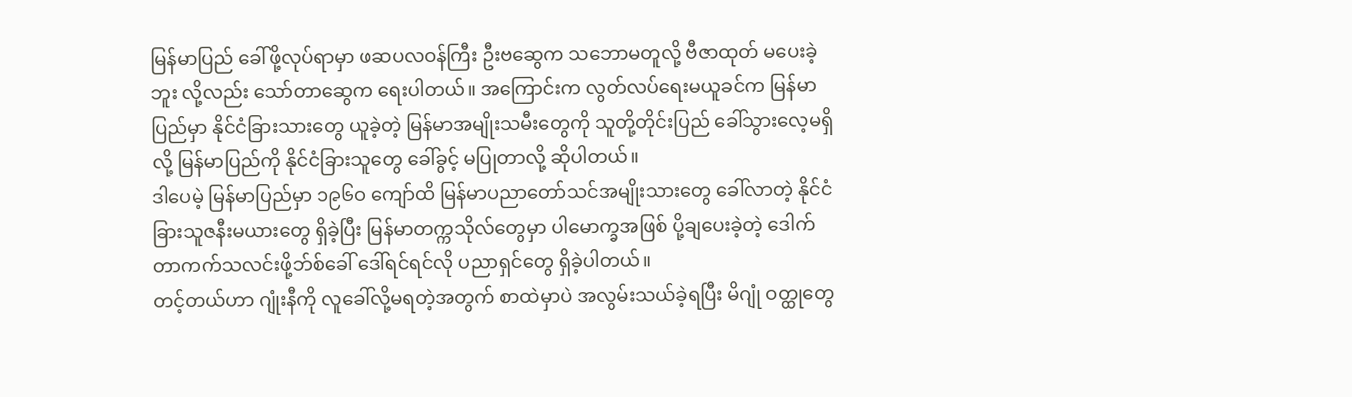မြန်မာပြည် ခေါ်ဖို့လုပ်ရာမှာ ဖဆပလဝန်ကြီး ဦးဗဆွေက သဘောမတူလို့ ဗီဇာထုတ် မပေးခဲ့ဘူး လို့လည်း သော်တာဆွေက ရေးပါတယ်။ အကြောင်းက လွတ်လပ်ရေးမယူခင်က မြန်မာပြည်မှာ နိုင်ငံခြားသားတွေ ယူခဲ့တဲ့ မြန်မာအမျိုးသမီးတွေကို သူတို့တိုင်းပြည် ခေါ်သွားလေ့မရှိလို့ မြန်မာပြည်ကို နိုင်ငံခြားသူတွေ ခေါ်ခွင့် မပြုတာလို့ ဆိုပါတယ်။
ဒါပေမဲ့ မြန်မာပြည်မှာ ၁၉၆ဝ ကျော်ထိ မြန်မာပညာတော်သင်အမျိုးသားတွေ ခေါ်လာတဲ့ နိုင်ငံခြားသူဇနီးမယားတွေ ရှိခဲ့ပြီး မြန်မာတက္ကသိုလ်တွေမှာ ပါမောက္ခအဖြစ် ပို့ချပေးခဲ့တဲ့ ဒေါက်တာကက်သလင်းဖို့ဘ်စ်ခေါ် ဒေါ်ရင်ရင်လို ပညာရှင်တွေ ရှိခဲ့ပါတယ်။
တင့်တယ်ဟာ ဂျုံးနီကို လူခေါ်လို့မရတဲ့အတွက် စာထဲမှာပဲ အလွမ်းသယ်ခဲ့ရပြီး မိဂျုံ ဝတ္ထုတွေ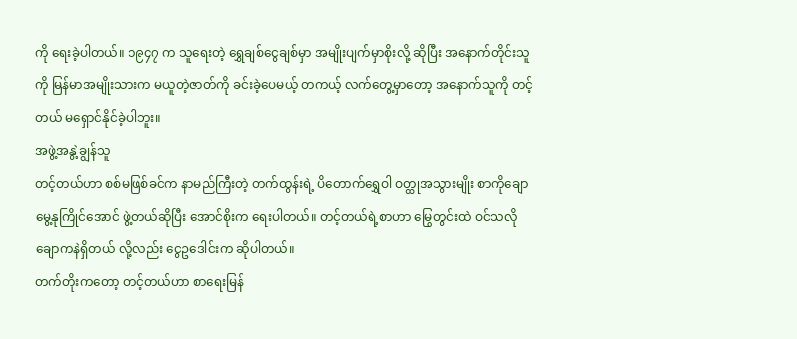ကို ရေးခဲ့ပါတယ်။ ၁၉၄၇ က သူရေးတဲ့ ရွှေချစ်ငွေချစ်မှာ အမျိုးပျက်မှာစိုးလို့ ဆိုပြီး အနောက်တိုင်းသူကို မြန်မာအမျိုးသားက မယူတဲ့ဇာတ်ကို ခင်းခဲ့ပေမယ့် တကယ့် လက်တွေ့မှာတော့ အနောက်သူကို တင့်တယ် မရှောင်နိုင်ခဲ့ပါဘူး။
အဖွဲ့အနွဲ့ချွန်သူ
တင့်တယ်ဟာ စစ်မဖြစ်ခင်က နာမည်ကြီးတဲ့ တက်ထွန်းရဲ့ ပိတောက်ရွှေဝါ ဝတ္ထုအသွားမျိုး စာကိုချောမွေ့နုကြိုင်အောင် ဖွဲ့တယ်ဆိုပြီး အောင်စိုးက ရေးပါတယ်။ တင့်တယ်ရဲ့စာဟာ မြွေတွင်းထဲ ဝင်သလို ချောကနဲရှိတယ် လို့လည်း ငွေဥဒေါင်းက ဆိုပါတယ်။
တက်တိုးကတော့ တင့်တယ်ဟာ စာရေးမြန်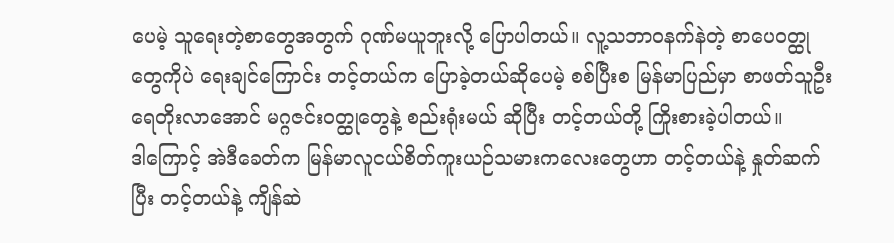ပေမဲ့ သူရေးတဲ့စာတွေအတွက် ဂုဏ်မယူဘူးလို့ ပြောပါတယ်။ လူ့သဘာဝနက်နဲတဲ့ စာပေဝတ္ထုတွေကိုပဲ ရေးချင်ကြောင်း တင့်တယ်က ပြောခဲ့တယ်ဆိုပေမဲ့ စစ်ပြီးစ မြန်မာပြည်မှာ စာဖတ်သူဦးရေတိုးလာအောင် မဂ္ဂဇင်းဝတ္ထုတွေနဲ့ စည်းရုံးမယ် ဆိုပြီး တင့်တယ်တို့ ကြိုးစားခဲ့ပါတယ်။
ဒါကြောင့် အဲဒီခေတ်က မြန်မာလူငယ်စိတ်ကူးယဉ်သမားကလေးတွေဟာ တင့်တယ်နဲ့ နှုတ်ဆက်ပြီး တင့်တယ်နဲ့ ကျိန်ဆဲ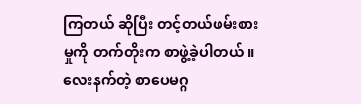ကြတယ် ဆိုပြီး တင့်တယ်ဖမ်းစားမှုကို တက်တိုးက စာဖွဲ့ခဲ့ပါတယ်။
လေးနက်တဲ့ စာပေမဂ္ဂ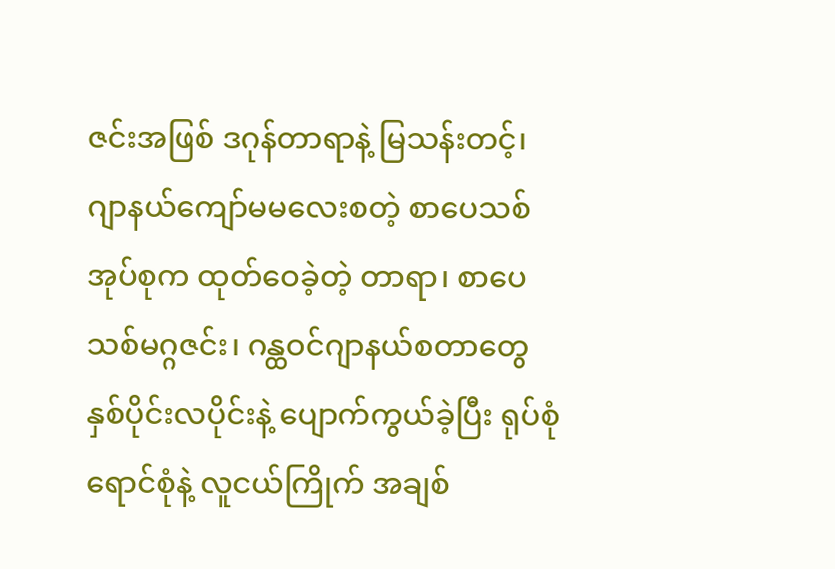ဇင်းအဖြစ် ဒဂုန်တာရာနဲ့ မြသန်းတင့်၊ ဂျာနယ်ကျော်မမလေးစတဲ့ စာပေသစ် အုပ်စုက ထုတ်ဝေခဲ့တဲ့ တာရာ၊ စာပေသစ်မဂ္ဂဇင်း၊ ဂန္ထဝင်ဂျာနယ်စတာတွေ နှစ်ပိုင်းလပိုင်းနဲ့ ပျောက်ကွယ်ခဲ့ပြီး ရုပ်စုံ ရောင်စုံနဲ့ လူငယ်ကြိုက် အချစ်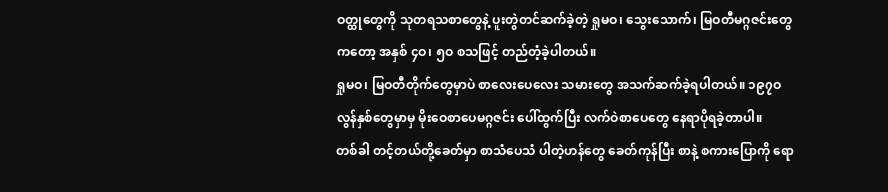ဝတ္ထုတွေကို သုတရသစာတွေနဲ့ ပူးတွဲတင်ဆက်ခဲ့တဲ့ ရှုမဝ၊ သွေးသောက်၊ မြဝတီမဂ္ဂဇင်းတွေကတော့ အနှစ် ၄ဝ၊ ၅ဝ စသဖြင့် တည်တံ့ခဲ့ပါတယ်။
ရှုမဝ၊ မြဝတီတိုက်တွေမှာပဲ စာလေးပေလေး သမားတွေ အသက်ဆက်ခဲ့ရပါတယ်။ ၁၉၇ဝ လွန်နှစ်တွေမှာမှ မိုးဝေစာပေမဂ္ဂဇင်း ပေါ်ထွက်ပြီး လက်ဝဲစာပေတွေ နေရာပိုရခဲ့တာပါ။
တစ်ခါ တင့်တယ်တို့ခေတ်မှာ စာသံပေသံ ပါတဲ့ဟန်တွေ ခေတ်ကုန်ပြီး စာနဲ့ စကားပြောကို ရော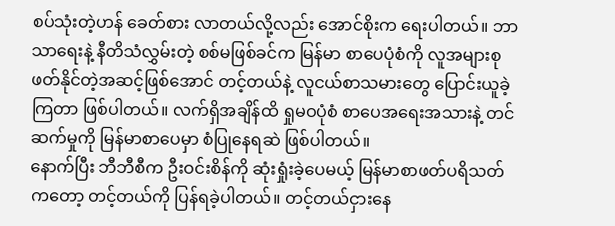စပ်သုံးတဲ့ဟန် ခေတ်စား လာတယ်လို့လည်း အောင်စိုးက ရေးပါတယ်။ ဘာသာရေးနဲ့ နီတိသံလွှမ်းတဲ့ စစ်မဖြစ်ခင်က မြန်မာ စာပေပုံစံကို လူအများစုဖတ်နိုင်တဲ့အဆင့်ဖြစ်အောင် တင့်တယ်နဲ့ လူငယ်စာသမားတွေ ပြောင်းယူခဲ့ကြတာ ဖြစ်ပါတယ်။ လက်ရှိအချိန်ထိ ရှုမဝပုံစံ စာပေအရေးအသားနဲ့ တင်ဆက်မှုကို မြန်မာစာပေမှာ စံပြုနေရဆဲ ဖြစ်ပါတယ်။
နောက်ပြီး ဘီဘီစီက ဦးဝင်းစိန်ကို ဆုံးရှုံးခဲ့ပေမယ့် မြန်မာစာဖတ်ပရိသတ်ကတော့ တင့်တယ်ကို ပြန်ရခဲ့ပါတယ်။ တင့်တယ်ငှားနေ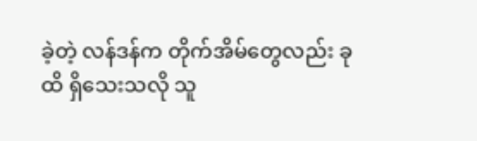ခဲ့တဲ့ လန်ဒန်က တိုက်အိမ်တွေလည်း ခုထိ ရှိသေးသလို သူ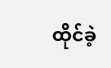ထိုင်ခဲ့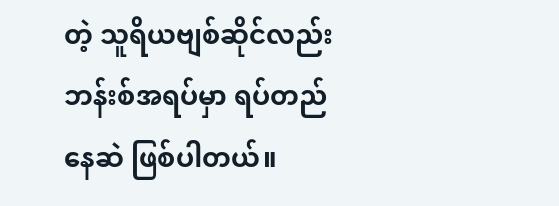တဲ့ သူရိယဗျစ်ဆိုင်လည်း ဘန်းစ်အရပ်မှာ ရပ်တည်နေဆဲ ဖြစ်ပါတယ်။